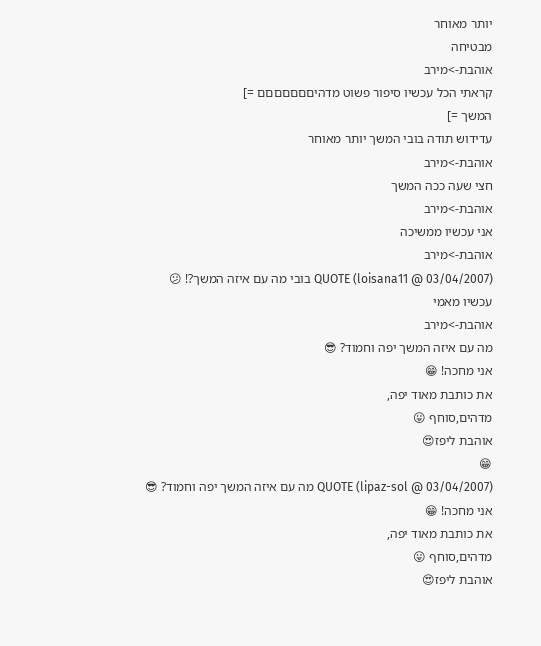יותר מאוחר
מבטיחה
אוהבת->מירב
קראתי הכל עכשיו סיפור פשוט מדהיםםםםםםם =]
המשך =]
עדידוש תודה בובי המשך יותר מאוחר
אוהבת->מירב
חצי שעה ככה המשך
אוהבת->מירב
אני עכשיו ממשיכה
אוהבת->מירב
QUOTE (loisana11 @ 03/04/2007) בובי מה עם איזה המשך?! 😕
עכשיו מאמי
אוהבת->מירב
מה עם איזה המשך יפה וחמוד? 😎
אני מחכה! 😁
את כותבת מאוד יפה,
מדהים,סוחף 😛
אוהבת ליפז😍
😁
QUOTE (lipaz-sol @ 03/04/2007) מה עם איזה המשך יפה וחמוד? 😎
אני מחכה! 😁
את כותבת מאוד יפה,
מדהים,סוחף 😛
אוהבת ליפז😍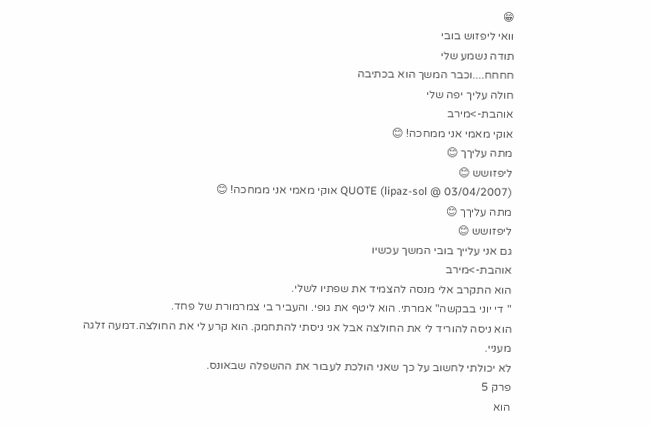😁
וואי ליפזוש בובי
תודה נשמע שלי
חחחח....וכבר המשך הוא בכתיבה
חולה עליך יפה שלי
אוהבת->מירב
אוקי מאמי אני ממחכה! 😊
מתה עליךך 😊
ליפזושש 😊
QUOTE (lipaz-sol @ 03/04/2007) אוקי מאמי אני ממחכה! 😊
מתה עליךך 😊
ליפזושש 😊
גם אני עלייך בובי המשך עכשיו
אוהבת->מירב
הוא התקרב אלי מנסה להצמיד את שפתיו לשלי.
" די יוני בבקשה" אמרתי. הוא ליטף את גופי. והעביר בי צמרמורת של פחד.
הוא ניסה להוריד לי את החולצה אבל אני ניסתי להתחמק. הוא קרע לי את החולצה.דמעה זלגה מעניי.
לא יכולתי לחשוב על כך שאני הולכת לעבור את ההשפלה שבאונס.
פרק 5
הוא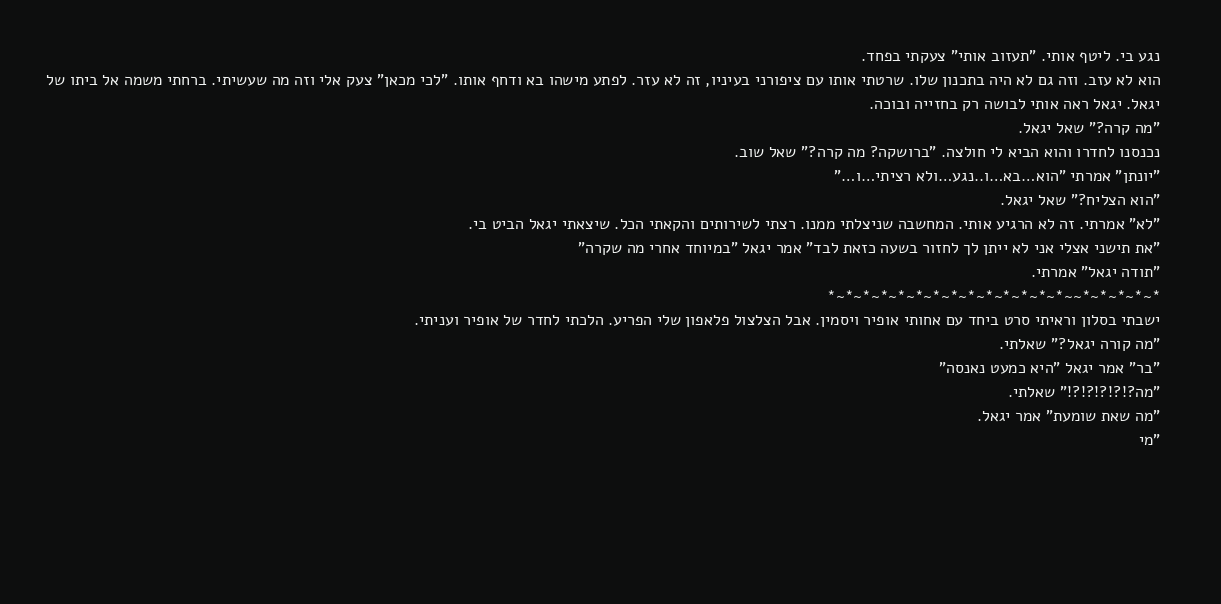נגע בי. ליטף אותי. "תעזוב אותי" צעקתי בפחד.
הוא לא עזב. וזה גם לא היה בתכנון שלו. שרטתי אותו עם ציפורני בעיניו, זה לא עזר. לפתע מישהו בא ודחף אותו. "לכי מכאן" צעק אלי וזה מה שעשיתי. ברחתי משמה אל ביתו של יגאל. יגאל ראה אותי לבושה רק בחזייה ובוכה.
"מה קרה?" שאל יגאל.
נכנסנו לחדרו והוא הביא לי חולצה. "ברושקה? מה קרה?" שאל שוב.
"יונתן" אמרתי "הוא…בא…ו..נגע…ולא רציתי…ו…"
"הוא הצליח?" שאל יגאל.
"לא" אמרתי. זה לא הרגיע אותי. המחשבה שניצלתי ממנו. רצתי לשירותים והקאתי הכל. שיצאתי יגאל הביט בי.
"את תישני אצלי אני לא ייתן לך לחזור בשעה כזאת לבד" אמר יגאל "במיוחד אחרי מה שקרה"
"תודה יגאל" אמרתי.
*~*~*~*~*~~*~*~*~*~*~*~*~*~*~*~*~*~*~*
ישבתי בסלון וראיתי סרט ביחד עם אחותי אופיר ויסמין. אבל הצלצול פלאפון שלי הפריע. הלכתי לחדר של אופיר ועניתי.
"מה קורה יגאל?" שאלתי.
"בר" אמר יגאל "היא כמעט נאנסה"
"מה?!?!?!?!?!" שאלתי.
"מה שאת שומעת" אמר יגאל.
"מי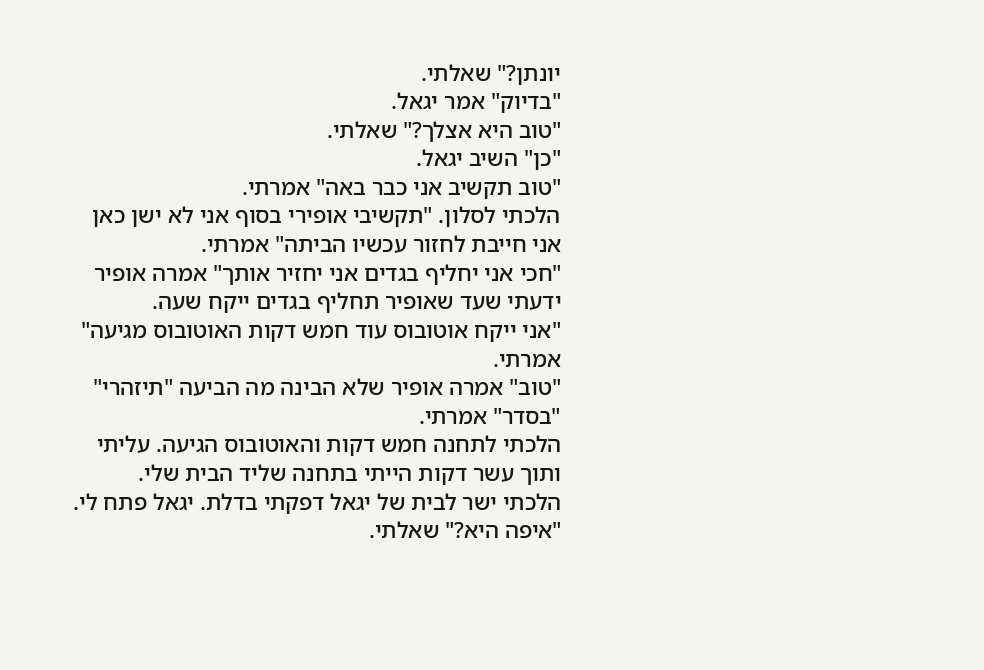יונתן?" שאלתי.
"בדיוק" אמר יגאל.
"טוב היא אצלך?" שאלתי.
"כן" השיב יגאל.
"טוב תקשיב אני כבר באה" אמרתי.
הלכתי לסלון. "תקשיבי אופירי בסוף אני לא ישן כאן אני חייבת לחזור עכשיו הביתה" אמרתי.
"חכי אני יחליף בגדים אני יחזיר אותך" אמרה אופיר ידעתי שעד שאופיר תחליף בגדים ייקח שעה.
"אני ייקח אוטובוס עוד חמש דקות האוטובוס מגיעה" אמרתי.
"טוב" אמרה אופיר שלא הבינה מה הביעה "תיזהרי"
"בסדר" אמרתי.
הלכתי לתחנה חמש דקות והאוטובוס הגיעה. עליתי ותוך עשר דקות הייתי בתחנה שליד הבית שלי.
הלכתי ישר לבית של יגאל דפקתי בדלת. יגאל פתח לי.
"איפה היא?" שאלתי.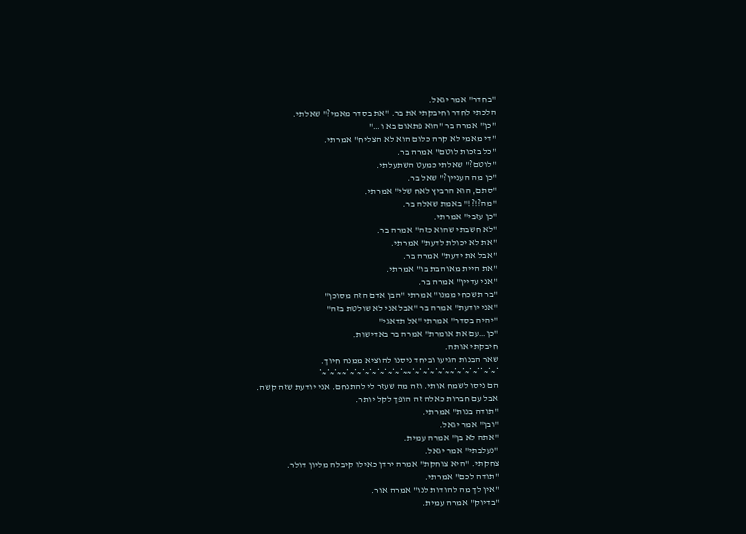"בחדר" אמר יגאל.
הלכתי לחדר וחיבקתי את בר. "את בסדר מאמי?" שאלתי.
"כן" אמרה בר "הוא פתאום בא ו…"
"די מאמי לא קרה כלום הוא לא הצליח" אמרתי.
"כל בזכות לוטם" אמרה בר.
"לוטם?" שאלתי כמעט השתעלתי.
"כן מה העניין?" שאל בר.
"סתם, הוא הרביץ לאח שלי" אמרתי.
"מה?!?!" באמת שאלה בר.
"כן עזבי" אמרתי.
"לא חשבתי שהוא כזה" אמרה בר.
"את לא יכולת לדעת" אמרתי.
"אבל את ידעת" אמרה בר.
"את היית מאוהבת בו" אמרתי.
"אני עדיין" אמרה בר.
"בר תשכחי ממנו" אמרתי "הבן אדם הזה מסוכן"
"אני יודעת" אמרה בר "אבל אני לא שולטת בזה"
"יהיה בסדר" אמרתי "אל תדאגי"
"כן…עם את אומרת" אמרה בר באדישות.
חיבקתי אותה.
שאר הבנות הגיעו וביחד ניסנו להוציא ממנה חיוך.
*~*~**~*~*~*~~*~*~*~*~*~~*~*~*~*~*~*~*~*~~*~*~*
הם ניסו לשמח אותי. וזה מה שעזר לי להתנחם. אני יודעת שזה קשה.
אבל עם חברות כאלה זה הופך לקל יותר.
"תודה בנות" אמרתי.
"ובן" אמר יגאל.
"אתה לא בן" אמרה עמית.
"נעלבתי" אמר יגאל.
צחקתי. "היא צוחקת" אמרה ירדן כאילו קיבלה מליון דולר.
"תודה לכם" אמרתי.
"אין לך מה להודות לנו" אמרה אור.
"בדיוק" אמרה עמית.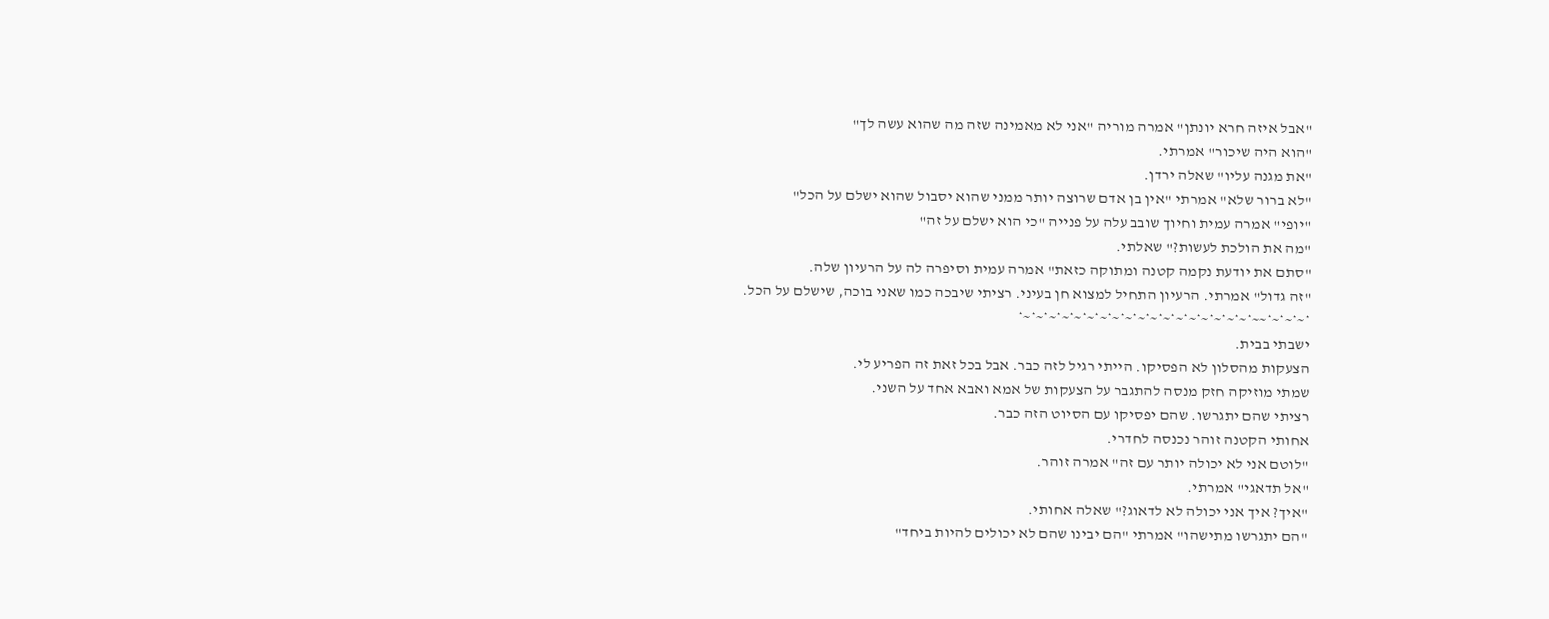"אבל איזה חרא יונתן" אמרה מוריה "אני לא מאמינה שזה מה שהוא עשה לך"
"הוא היה שיכור" אמרתי.
"את מגנה עליו" שאלה ירדן.
"לא ברור שלא" אמרתי "אין בן אדם שרוצה יותר ממני שהוא יסבול שהוא ישלם על הכל"
"יופי" אמרה עמית וחיוך שובב עלה על פנייה "כי הוא ישלם על זה"
"מה את הולכת לעשות?" שאלתי.
"סתם את יודעת נקמה קטנה ומתוקה כזאת" אמרה עמית וסיפרה לה על הרעיון שלה.
"זה גדול" אמרתי. הרעיון התחיל למצוא חן בעיני. רציתי שיבכה כמו שאני בוכה, שישלם על הכל.
*~*~*~*~~*~*~*~*~*~*~*~*~*~*~*~*~*~*~*~*~*~*~*
ישבתי בבית.
הצעקות מהסלון לא הפסיקו. הייתי רגיל לזה כבר. אבל בכל זאת זה הפריע לי.
שמתי מוזיקה חזק מנסה להתגבר על הצעקות של אמא ואבא אחד על השני.
רציתי שהם יתגרשו. שהם יפסיקו עם הסיוט הזה כבר.
אחותי הקטנה זוהר נכנסה לחדרי.
"לוטם אני לא יכולה יותר עם זה" אמרה זוהר.
"אל תדאגי" אמרתי.
"איך? איך אני יכולה לא לדאוג?" שאלה אחותי.
"הם יתגרשו מתישהו" אמרתי "הם יבינו שהם לא יכולים להיות ביחד"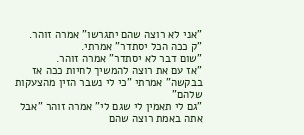"אני לא רוצה שהם יתגרשו" אמרה זוהר.
"ק ככה הכל יסתדר" אמרתי.
"שום דבר לא יסתדר" אמרה זוהר.
"אז עם את רוצה להמשיך לחיות ככה אז בבקשה" אמרתי "כי לי נשבר הזין מהצעקות שלהם"
"גם לי תאמין לי שגם לי" אמרה זוהר "אבל אתה באמת רוצה שהם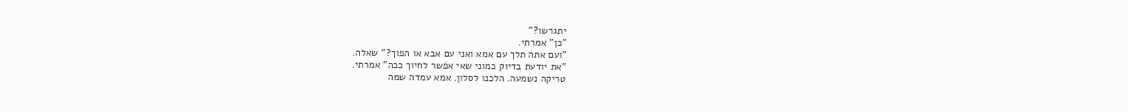יתגרשו?"
"כן" אמרתי.
"ועם אתה תלך עם אמא ואני עם אבא או הפוך?" שאלה.
"את יודעת בדיוק כמוני שאי אפשר לחיוך ככה" אמרתי.
טריקה נשמעה. הלכנו לסלון. אמא עמדה שמה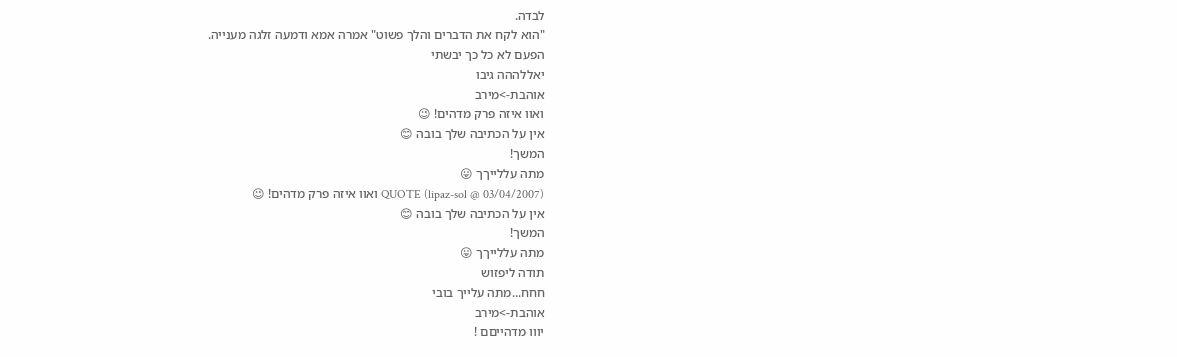לבדה.
"הוא לקח את הדברים והלך פשוט" אמרה אמא ודמעה זלגה מענייה.
הפעם לא כל כך יבשתי
יאללההה גיבו
אוהבת->מירב
ואוו איזה פרק מדהים! 😉
אין על הכתיבה שלך בובה 😊
המשך!
מתה עללייךך 😛
QUOTE (lipaz-sol @ 03/04/2007) ואוו איזה פרק מדהים! 😉
אין על הכתיבה שלך בובה 😊
המשך!
מתה עללייךך 😛
תודה ליפזוש
חחח...מתה עלייך בובי
אוהבת->מירב
יווו מדהייםם !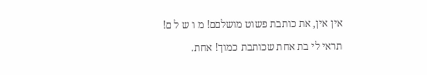אין אין, את כותבת פשוט מושלםם! מ ו ש ל ם!
תראי לי בת אחת שכותבת כמוך! אחת.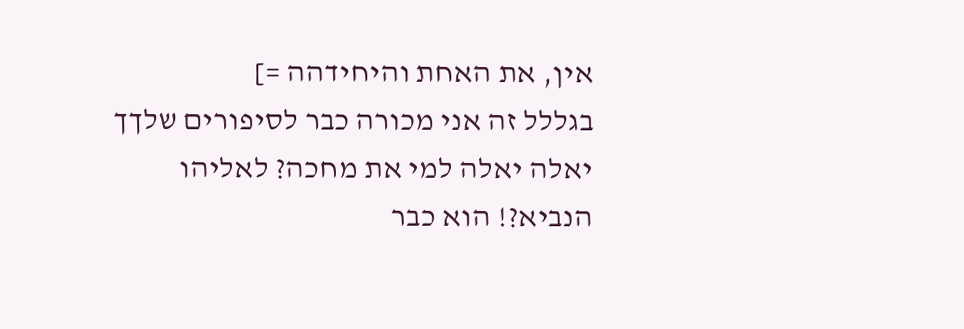אין, את האחת והיחידהה =]
בגללל זה אני מכורה כבר לסיפורים שלךך
יאלה יאלה למי את מחכה? לאליהו הנביא?! הוא כבר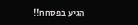הגיע בפסחח!!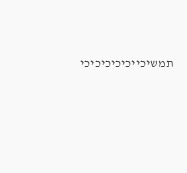תמשיכייכיכיכיכיכי